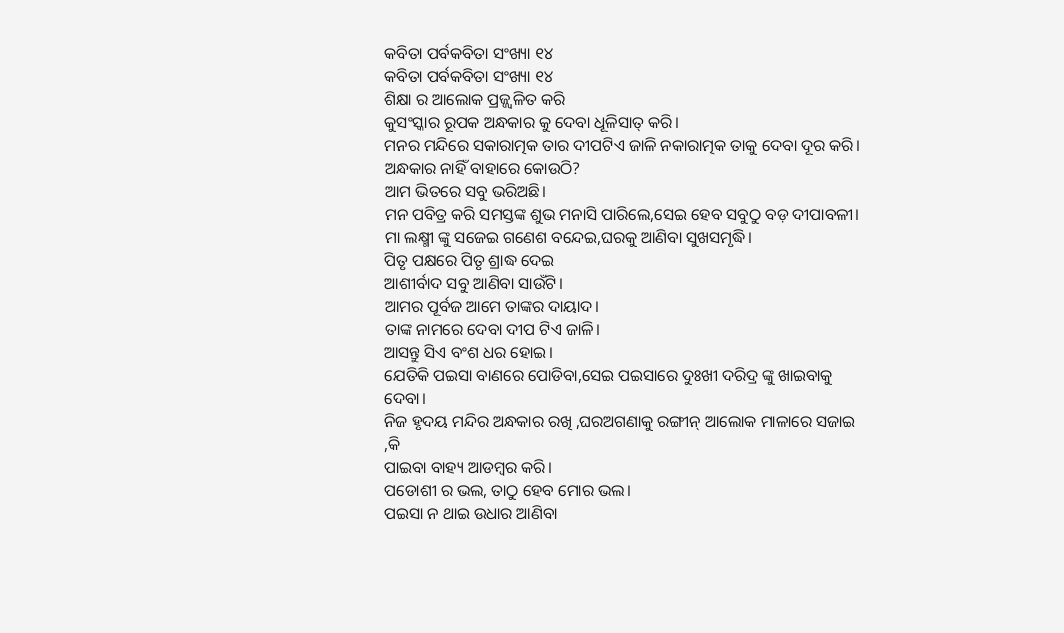କବିତା ପର୍ବକବିତା ସଂଖ୍ୟା ୧୪
କବିତା ପର୍ବକବିତା ସଂଖ୍ୟା ୧୪
ଶିକ୍ଷା ର ଆଲୋକ ପ୍ରଜ୍ଜ୍ଵଳିତ କରି
କୁସଂସ୍କାର ରୂପକ ଅନ୍ଧକାର କୁ ଦେବା ଧୂଳିସାତ୍ କରି।
ମନର ମନ୍ଦିରେ ସକାରାତ୍ମକ ତାର ଦୀପଟିଏ ଜାଳି ନକାରାତ୍ମକ ତାକୁ ଦେବା ଦୂର କରି।
ଅନ୍ଧକାର ନାହିଁ ବାହାରେ କୋଉଠି?
ଆମ ଭିତରେ ସବୁ ଭରିଅଛି।
ମନ ପବିତ୍ର କରି ସମସ୍ତଙ୍କ ଶୁଭ ମନାସି ପାରିଲେ,ସେଇ ହେବ ସବୁଠୁ ବଡ଼ ଦୀପାବଳୀ।
ମା ଲକ୍ଷ୍ମୀ ଙ୍କୁ ସଜେଇ ଗଣେଶ ବନ୍ଦେଇ,ଘରକୁ ଆଣିବା ସୁଖସମୃଦ୍ଧି।
ପିତୃ ପକ୍ଷରେ ପିତୃ ଶ୍ରାଦ୍ଧ ଦେଇ
ଆଶୀର୍ବାଦ ସବୁ ଆଣିବା ସାଉଁଟି।
ଆମର ପୂର୍ବଜ ଆମେ ତାଙ୍କର ଦାୟାଦ।
ତାଙ୍କ ନାମରେ ଦେବା ଦୀପ ଟିଏ ଜାଳି।
ଆସନ୍ତୁ ସିଏ ବଂଶ ଧର ହୋଇ।
ଯେତିକି ପଇସା ବାଣରେ ପୋଡିବା,ସେଇ ପଇସାରେ ଦୁଃଖୀ ଦରିଦ୍ର ଙ୍କୁ ଖାଇବାକୁ ଦେବା।
ନିଜ ହୃଦୟ ମନ୍ଦିର ଅନ୍ଧକାର ରଖି ,ଘରଅଗଣାକୁ ରଙ୍ଗୀନ୍ ଆଲୋକ ମାଳାରେ ସଜାଇ ,କି
ପାଇବା ବାହ୍ୟ ଆଡମ୍ବର କରି।
ପଡୋଶୀ ର ଭଲ, ତାଠୁ ହେବ ମୋର ଭଲ।
ପଇସା ନ ଥାଇ ଉଧାର ଆଣିବା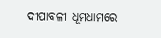ଦୀପାବଳୀ ଧୂମଧାମରେ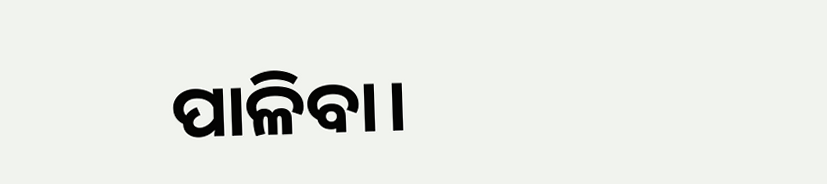ପାଳିବା।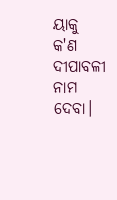ୟାକୁ କ'ଣ ଦୀପାବଳୀ ନାମ ଦେବା।